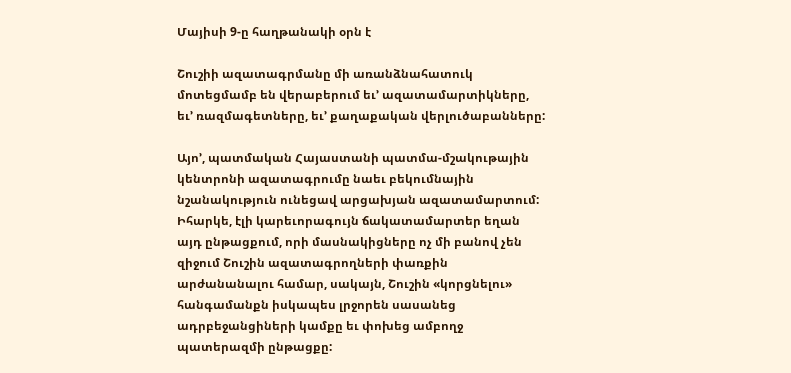Մայիսի 9-ը հաղթանակի օրն է

Շուշիի ազատագրմանը մի առանձնահատուկ մոտեցմամբ են վերաբերում եւ’ ազատամարտիկները, եւ’ ռազմագետները, եւ’ քաղաքական վերլուծաբանները:

Այո’, պատմական Հայաստանի պատմա-մշակութային կենտրոնի ազատագրումը նաեւ բեկումնային նշանակություն ունեցավ արցախյան ազատամարտում: Իհարկե, էլի կարեւորագույն ճակատամարտեր եղան այդ ընթացքում, որի մասնակիցները ոչ մի բանով չեն զիջում Շուշին ազատագրողների փառքին արժանանալու համար, սակայն, Շուշին «կորցնելու» հանգամանքն իսկապես լրջորեն սասանեց ադրբեջանցիների կամքը եւ փոխեց ամբողջ պատերազմի ընթացքը: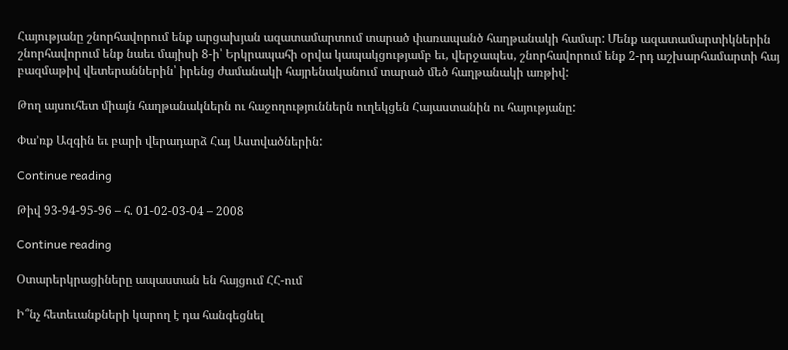Հայությանը շնորհավորում ենք արցախյան ազատամարտում տարած փառապանծ հաղթանակի համար: Մենք ազատամարտիկներին շնորհավորում ենք նաեւ մայիսի 8-ի՝ Երկրապահի օրվա կապակցությամբ եւ, վերջապես, շնորհավորում ենք 2-րդ աշխարհամարտի հայ բազմաթիվ վետերաններին՝ իրենց ժամանակի հայրենականում տարած մեծ հաղթանակի առթիվ:

Թող այսուհետ միայն հաղթանակներն ու հաջողություններն ուղեկցեն Հայաստանին ու հայությանը:

Փա’ռք Ազգին եւ բարի վերադարձ Հայ Աստվածներին:

Continue reading

Թիվ 93-94-95-96 – հ. 01-02-03-04 – 2008

Continue reading

Օտարերկրացիները ապաստան են հայցում ՀՀ-ում

Ի՞նչ հետեւանքների կարող է դա հանգեցնել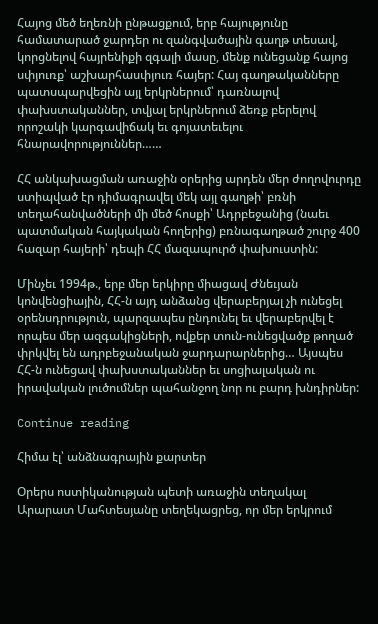Հայոց մեծ եղեռնի ընթացքում, երբ հայությունը համատարած ջարդեր ու զանգվածային գաղթ տեսավ, կորցնելով հայրենիքի զգալի մասը, մենք ունեցանք հայոց սփյուռք՝ աշխարհասփյուռ հայեր: Հայ գաղթականները պատսպարվեցին այլ երկրներում՝ դառնալով փախստականներ, տվյալ երկրներում ձեռք բերելով որոշակի կարգավիճակ եւ գոյատեւելու հնարավորություններ……

ՀՀ անկախացման առաջին օրերից արդեն մեր ժողովուրդը ստիպված էր դիմագրավել մեկ այլ գաղթի՝ բռնի տեղահանվածների մի մեծ հոսքի՝ Ադրբեջանից (նաեւ պատմական հայկական հողերից) բռնագաղթած շուրջ 400 հազար հայերի՝ դեպի ՀՀ մազապուրծ փախուստին:

Մինչեւ 1994թ., երբ մեր երկիրը միացավ Ժնեւյան կոնվենցիային, ՀՀ-ն այդ անձանց վերաբերյալ չի ունեցել օրենսդրություն, պարզապես ընդունել եւ վերաբերվել է որպես մեր ազգակիցների, ովքեր տուն-ունեցվածք թողած փրկվել են ադրբեջանական ջարդարարներից… Այսպես ՀՀ-ն ունեցավ փախստականներ եւ սոցիալական ու իրավական լուծումներ պահանջող նոր ու բարդ խնդիրներ:

Continue reading

Հիմա էլ՝ անձնագրային քարտեր

Օրերս ոստիկանության պետի առաջին տեղակալ Արարատ Մահտեսյանը տեղեկացրեց, որ մեր երկրում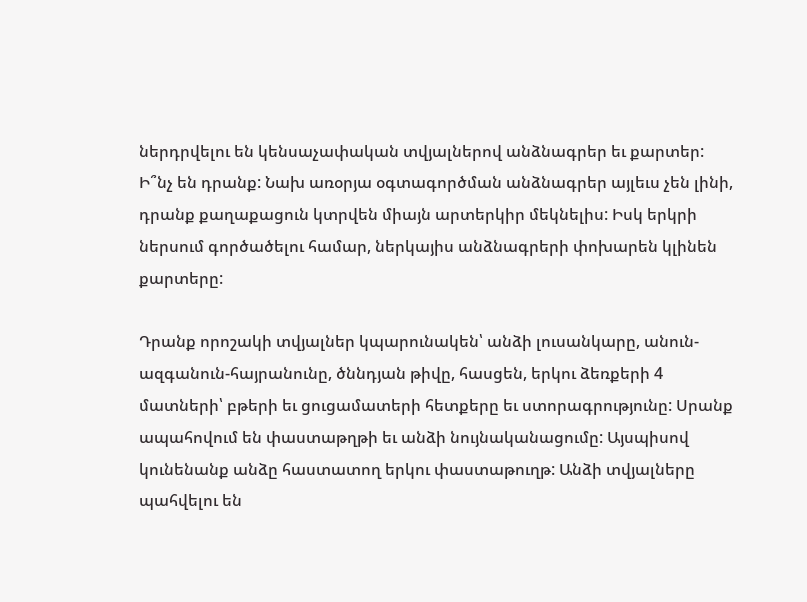ներդրվելու են կենսաչափական տվյալներով անձնագրեր եւ քարտեր: Ի՞նչ են դրանք: Նախ առօրյա օգտագործման անձնագրեր այլեւս չեն լինի, դրանք քաղաքացուն կտրվեն միայն արտերկիր մեկնելիս: Իսկ երկրի ներսում գործածելու համար, ներկայիս անձնագրերի փոխարեն կլինեն քարտերը:

Դրանք որոշակի տվյալներ կպարունակեն՝ անձի լուսանկարը, անուն-ազգանուն-հայրանունը, ծննդյան թիվը, հասցեն, երկու ձեռքերի 4 մատների՝ բթերի եւ ցուցամատերի հետքերը եւ ստորագրությունը: Սրանք ապահովում են փաստաթղթի եւ անձի նույնականացումը: Այսպիսով կունենանք անձը հաստատող երկու փաստաթուղթ: Անձի տվյալները պահվելու են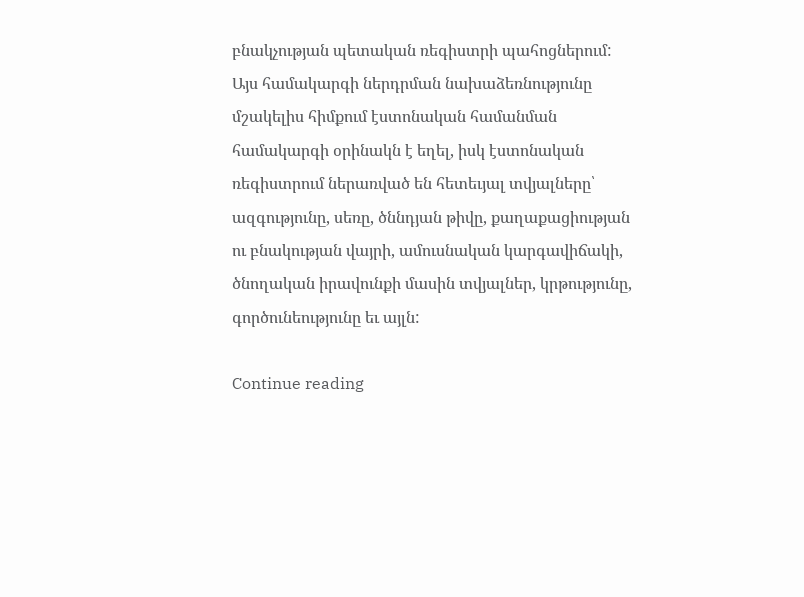բնակչության պետական ռեգիստրի պահոցներում: Այս համակարգի ներդրման նախաձեռնությունը մշակելիս հիմքում էստոնական համանման համակարգի օրինակն է եղել, իսկ էստոնական ռեգիստրում ներառված են հետեւյալ տվյալները՝ ազգությունը, սեռը, ծննդյան թիվը, քաղաքացիության ու բնակության վայրի, ամուսնական կարգավիճակի, ծնողական իրավունքի մասին տվյալներ, կրթությունը, գործունեությունը եւ այլն:

Continue reading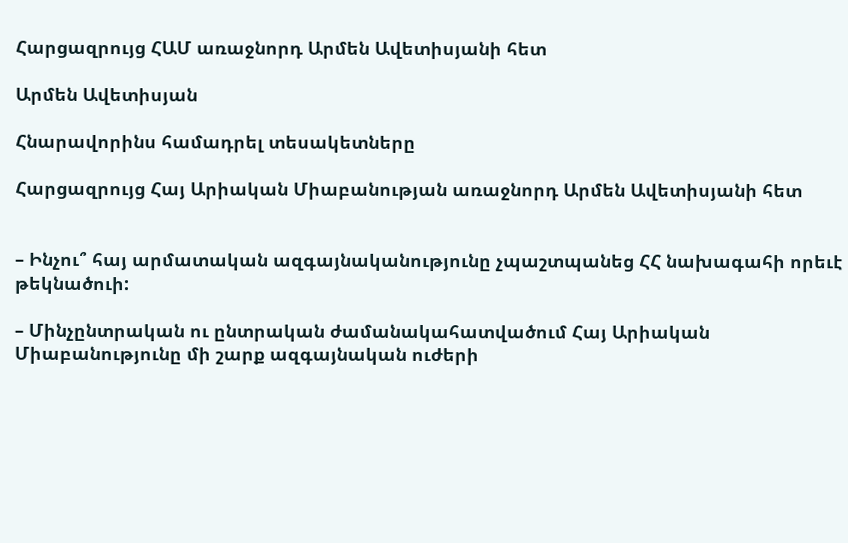Հարցազրույց ՀԱՄ առաջնորդ Արմեն Ավետիսյանի հետ

Արմեն Ավետիսյան

Հնարավորինս համադրել տեսակետները

Հարցազրույց Հայ Արիական Միաբանության առաջնորդ Արմեն Ավետիսյանի հետ


– Ինչու՞ հայ արմատական ազգայնականությունը չպաշտպանեց ՀՀ նախագահի որեւէ թեկնածուի:

– Մինչընտրական ու ընտրական ժամանակահատվածում Հայ Արիական Միաբանությունը մի շարք ազգայնական ուժերի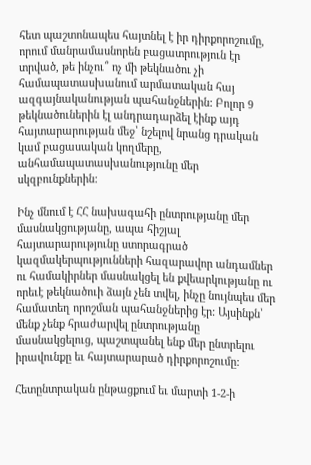հետ պաշտոնապես հայտնել է իր դիրքորոշումը, որում մանրամասնորեն բացատրություն էր տրված, թե ինչու՞ ոչ մի թեկնածու չի համապատասխանում արմատական հայ ազգայնականության պահանջներին: Բոլոր 9 թեկնածուներին էլ անդրադարձել էինք այդ հայտարարության մեջ՝ նշելով նրանց դրական կամ բացասական կողմերը, անհամապատասխանությունը մեր սկզբունքներին:

Ինչ մնում է ՀՀ նախագահի ընտրությանը մեր մասնակցությանը, ապա հիշյալ հայտարարությունը ստորագրած կազմակերպությունների հազարավոր անդամներ ու համակիրներ մասնակցել են քվեարկությանը ու որեւէ թեկնածուի ձայն չեն տվել, ինչը նույնպես մեր համատեղ որոշման պահանջներից էր: Այսինքն՝ մենք չենք հրաժարվել ընտրությանը մասնակցելուց, պաշտպանել ենք մեր ընտրելու իրավունքը եւ հայտարարած դիրքորոշումը:

Հետընտրական ընթացքում եւ մարտի 1-2-ի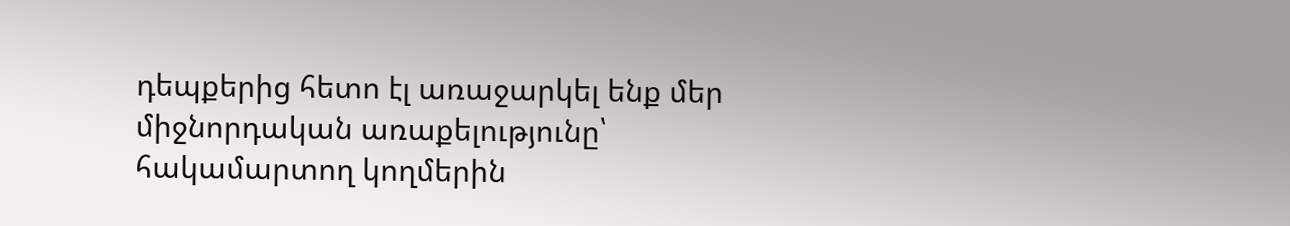դեպքերից հետո էլ առաջարկել ենք մեր միջնորդական առաքելությունը՝ հակամարտող կողմերին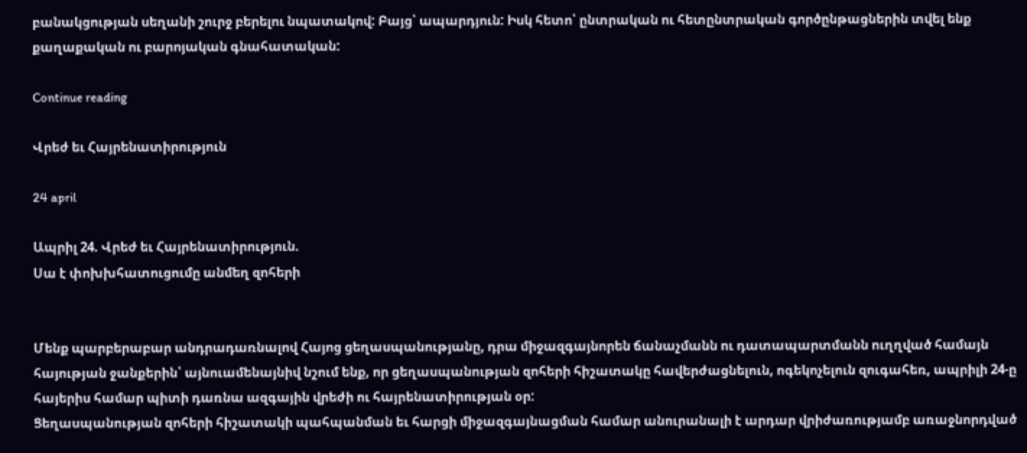բանակցության սեղանի շուրջ բերելու նպատակով: Բայց՝ ապարդյուն: Իսկ հետո՝ ընտրական ու հետընտրական գործընթացներին տվել ենք քաղաքական ու բարոյական գնահատական:

Continue reading

Վրեժ եւ Հայրենատիրություն

24 april

Ապրիլ 24. Վրեժ եւ Հայրենատիրություն.
Սա է փոխխհատուցումը անմեղ զոհերի


Մենք պարբերաբար անդրադառնալով Հայոց ցեղասպանությանը, դրա միջազգայնորեն ճանաչմանն ու դատապարտմանն ուղղված համայն հայության ջանքերին՝ այնուամենայնիվ նշում ենք, որ ցեղասպանության զոհերի հիշատակը հավերժացնելուն, ոգեկոչելուն զուգահեռ, ապրիլի 24-ը հայերիս համար պիտի դառնա ազգային վրեժի ու հայրենատիրության օր:
Ցեղասպանության զոհերի հիշատակի պահպանման եւ հարցի միջազգայնացման համար անուրանալի է արդար վրիժառությամբ առաջնորդված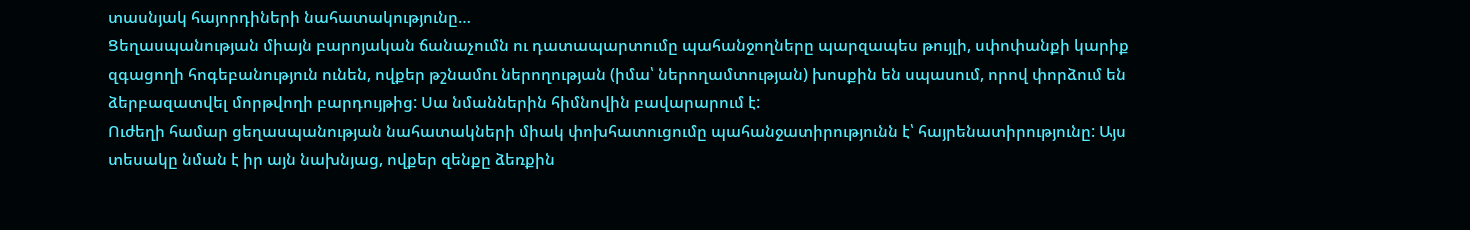տասնյակ հայորդիների նահատակությունը…
Ցեղասպանության միայն բարոյական ճանաչումն ու դատապարտումը պահանջողները պարզապես թույլի, սփոփանքի կարիք զգացողի հոգեբանություն ունեն, ովքեր թշնամու ներողության (իմա՝ ներողամտության) խոսքին են սպասում, որով փորձում են ձերբազատվել մորթվողի բարդույթից: Սա նմաններին հիմնովին բավարարում է:
Ուժեղի համար ցեղասպանության նահատակների միակ փոխհատուցումը պահանջատիրությունն է՝ հայրենատիրությունը: Այս տեսակը նման է իր այն նախնյաց, ովքեր զենքը ձեռքին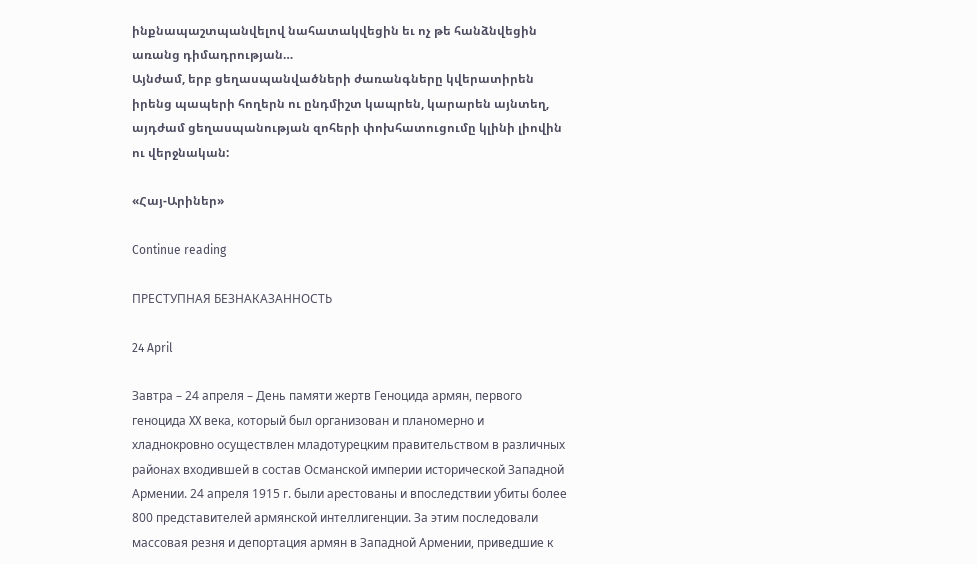ինքնապաշտպանվելով նահատակվեցին եւ ոչ թե հանձնվեցին առանց դիմադրության…
Այնժամ, երբ ցեղասպանվածների ժառանգները կվերատիրեն իրենց պապերի հողերն ու ընդմիշտ կապրեն, կարարեն այնտեղ, այդժամ ցեղասպանության զոհերի փոխհատուցումը կլինի լիովին ու վերջնական:

«Հայ-Արիներ»

Continue reading

ПРЕСТУПНАЯ БЕЗНАКАЗАННОСТЬ

24 April

Завтра – 24 апреля – День памяти жертв Геноцида армян, первого геноцида XX века, который был организован и планомерно и хладнокровно осуществлен младотурецким правительством в различных районах входившей в состав Османской империи исторической Западной Армении. 24 апреля 1915 г. были арестованы и впоследствии убиты более 800 представителей армянской интеллигенции. За этим последовали массовая резня и депортация армян в Западной Армении, приведшие к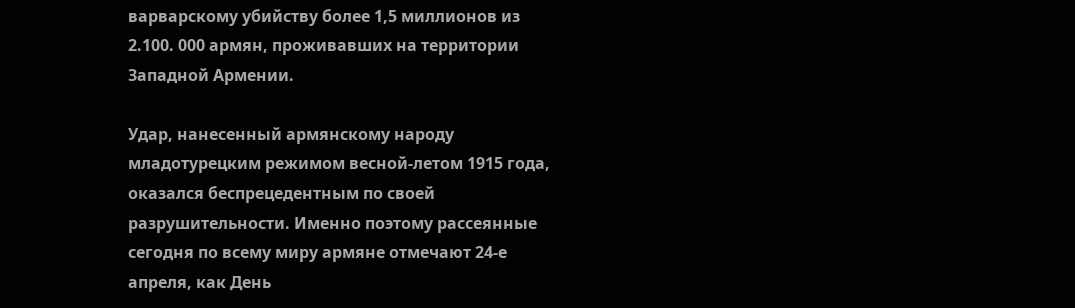варварскому убийству более 1,5 миллионов из 2.100. 000 армян, проживавших на территории Западной Армении.

Удар, нанесенный армянскому народу младотурецким режимом весной-летом 1915 года, оказался беспрецедентным по своей разрушительности. Именно поэтому рассеянные сегодня по всему миру армяне отмечают 24-е апреля, как День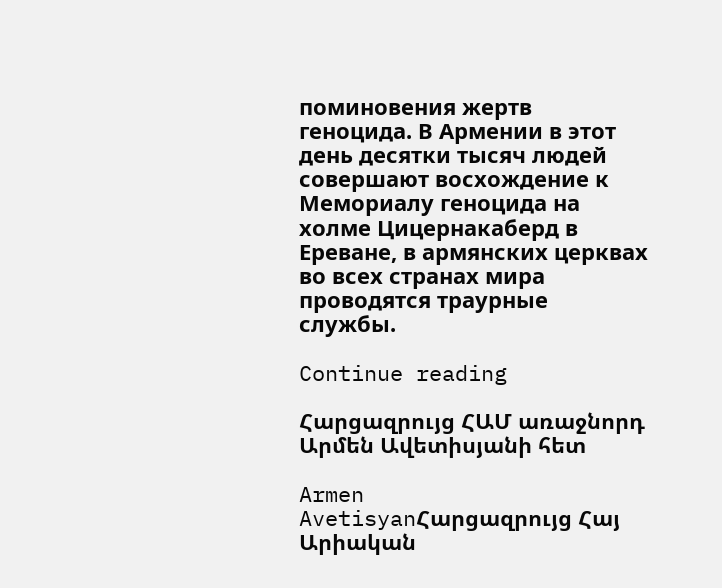поминовения жертв геноцида. В Армении в этот день десятки тысяч людей совершают восхождение к Мемориалу геноцида на холме Цицернакаберд в Ереване, в армянских церквах во всех странах мира проводятся траурные службы.

Continue reading

Հարցազրույց ՀԱՄ առաջնորդ Արմեն Ավետիսյանի հետ

Armen AvetisyanՀարցազրույց Հայ Արիական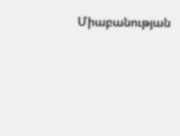Միաբանության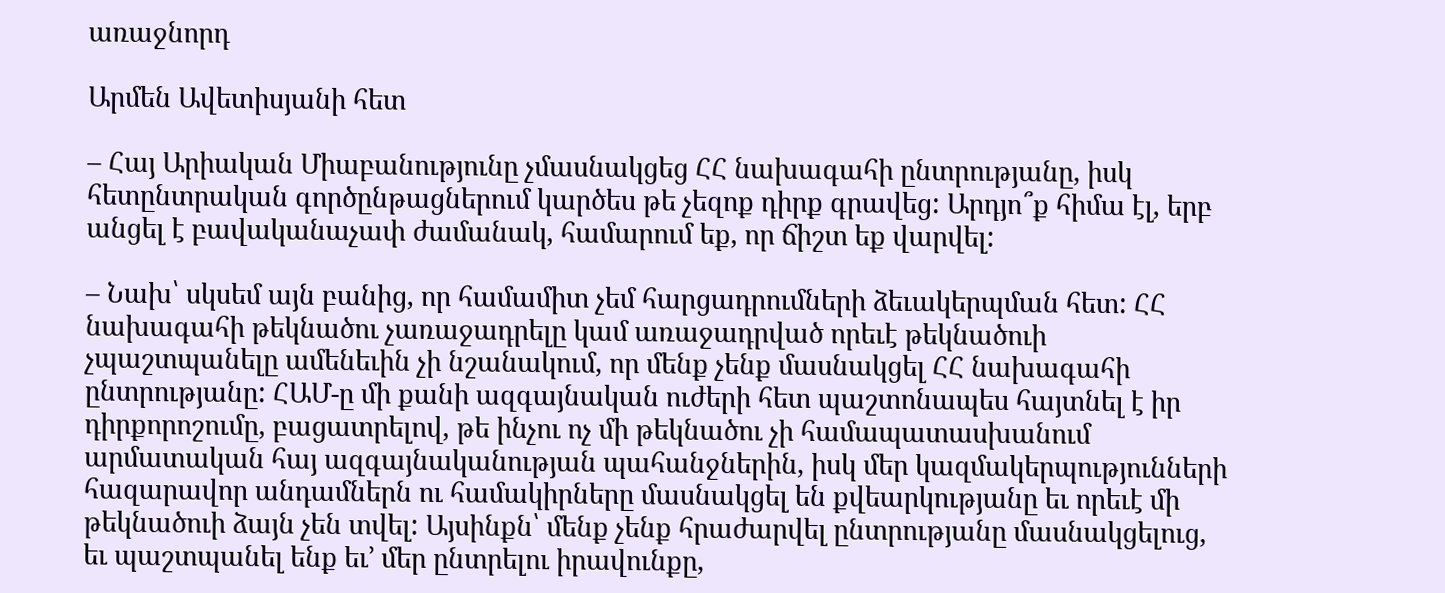առաջնորդ

Արմեն Ավետիսյանի հետ

– Հայ Արիական Միաբանությունը չմասնակցեց ՀՀ նախագահի ընտրությանը, իսկ հետընտրական գործընթացներում կարծես թե չեզոք դիրք գրավեց: Արդյո՞ք հիմա էլ, երբ անցել է բավականաչափ ժամանակ, համարում եք, որ ճիշտ եք վարվել:

– Նախ՝ սկսեմ այն բանից, որ համամիտ չեմ հարցադրումների ձեւակերպման հետ: ՀՀ նախագահի թեկնածու չառաջադրելը կամ առաջադրված որեւէ թեկնածուի չպաշտպանելը ամենեւին չի նշանակում, որ մենք չենք մասնակցել ՀՀ նախագահի ընտրությանը: ՀԱՄ-ը մի քանի ազգայնական ուժերի հետ պաշտոնապես հայտնել է իր դիրքորոշումը, բացատրելով, թե ինչու ոչ մի թեկնածու չի համապատասխանում արմատական հայ ազգայնականության պահանջներին, իսկ մեր կազմակերպությունների հազարավոր անդամներն ու համակիրները մասնակցել են քվեարկությանը եւ որեւէ մի թեկնածուի ձայն չեն տվել: Այսինքն՝ մենք չենք հրաժարվել ընտրությանը մասնակցելուց, եւ պաշտպանել ենք եւ’ մեր ընտրելու իրավունքը,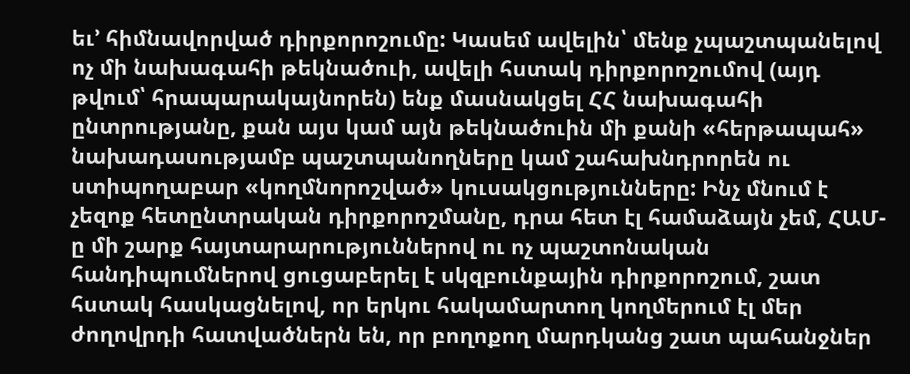եւ’ հիմնավորված դիրքորոշումը: Կասեմ ավելին՝ մենք չպաշտպանելով ոչ մի նախագահի թեկնածուի, ավելի հստակ դիրքորոշումով (այդ թվում՝ հրապարակայնորեն) ենք մասնակցել ՀՀ նախագահի ընտրությանը, քան այս կամ այն թեկնածուին մի քանի «հերթապահ» նախադասությամբ պաշտպանողները կամ շահախնդրորեն ու ստիպողաբար «կողմնորոշված» կուսակցությունները: Ինչ մնում է չեզոք հետընտրական դիրքորոշմանը, դրա հետ էլ համաձայն չեմ, ՀԱՄ-ը մի շարք հայտարարություններով ու ոչ պաշտոնական հանդիպումներով ցուցաբերել է սկզբունքային դիրքորոշում, շատ հստակ հասկացնելով, որ երկու հակամարտող կողմերում էլ մեր ժողովրդի հատվածներն են, որ բողոքող մարդկանց շատ պահանջներ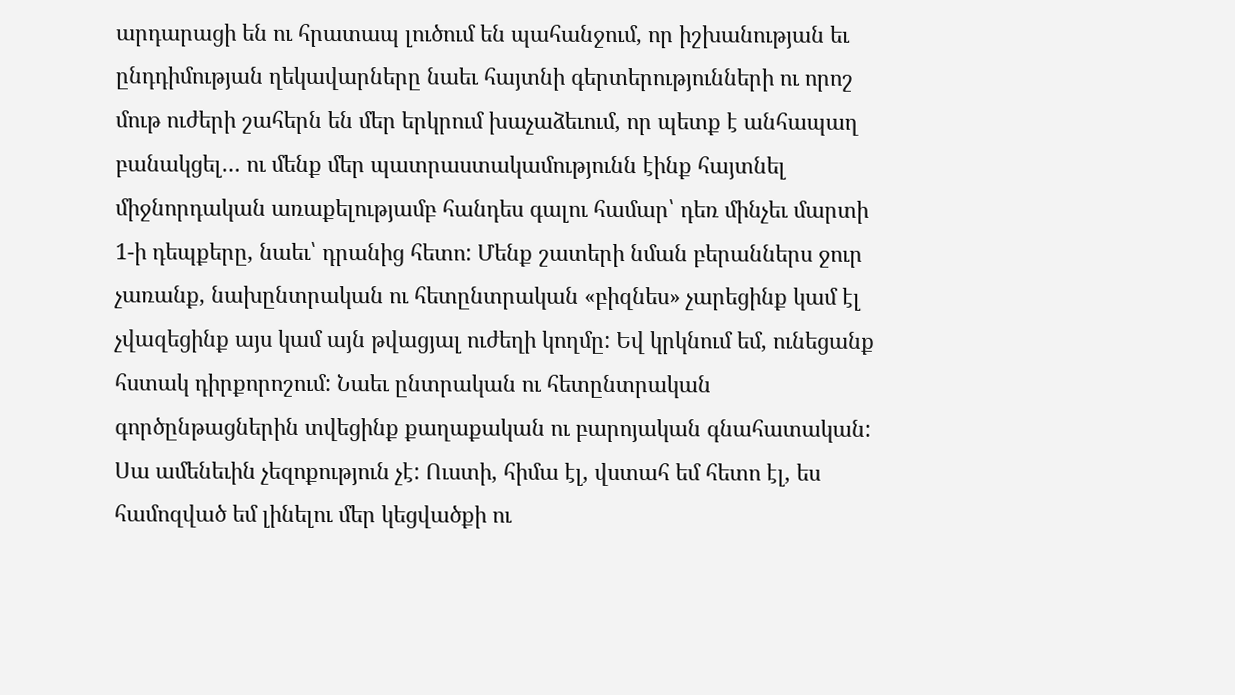արդարացի են ու հրատապ լուծում են պահանջում, որ իշխանության եւ ընդդիմության ղեկավարները նաեւ հայտնի գերտերությունների ու որոշ մութ ուժերի շահերն են մեր երկրում խաչաձեւում, որ պետք է անհապաղ բանակցել… ու մենք մեր պատրաստակամությունն էինք հայտնել միջնորդական առաքելությամբ հանդես գալու համար՝ դեռ մինչեւ մարտի 1-ի դեպքերը, նաեւ՝ դրանից հետո: Մենք շատերի նման բերաններս ջուր չառանք, նախընտրական ու հետընտրական «բիզնես» չարեցինք կամ էլ չվազեցինք այս կամ այն թվացյալ ուժեղի կողմը: Եվ կրկնում եմ, ունեցանք հստակ դիրքորոշում: Նաեւ ընտրական ու հետընտրական գործընթացներին տվեցինք քաղաքական ու բարոյական գնահատական: Սա ամենեւին չեզոքություն չէ: Ուստի, հիմա էլ, վստահ եմ հետո էլ, ես համոզված եմ լինելու մեր կեցվածքի ու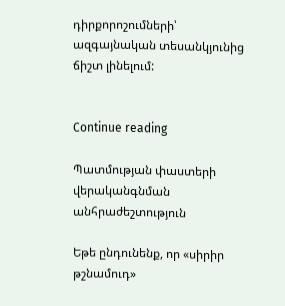դիրքորոշումների՝ ազգայնական տեսանկյունից ճիշտ լինելում:


Continue reading

Պատմության փաստերի վերականգնման անհրաժեշտություն

Եթե ընդունենք, որ «սիրիր թշնամուդ»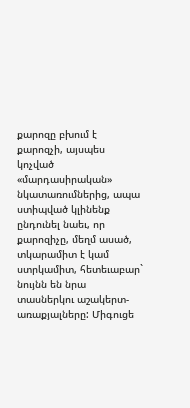քարոզը բխում է քարոզչի, այսպես կոչված «մարդասիրական» նկատառումներից, ապա ստիպված կլինենք ընդունել նաեւ, որ քարոզիչը, մեղմ ասած, տկարամիտ է կամ ստրկամիտ, հետեւաբար` նույնն են նրա տասներկու աշակերտ-առաքյալները: Միգուցե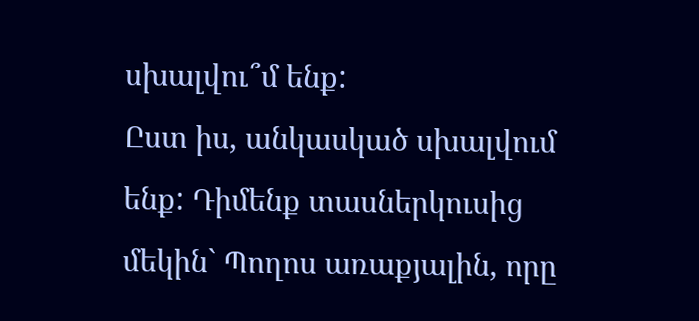սխալվու՞մ ենք:
Ըստ իս, անկասկած սխալվում ենք: Դիմենք տասներկուսից մեկին` Պողոս առաքյալին, որը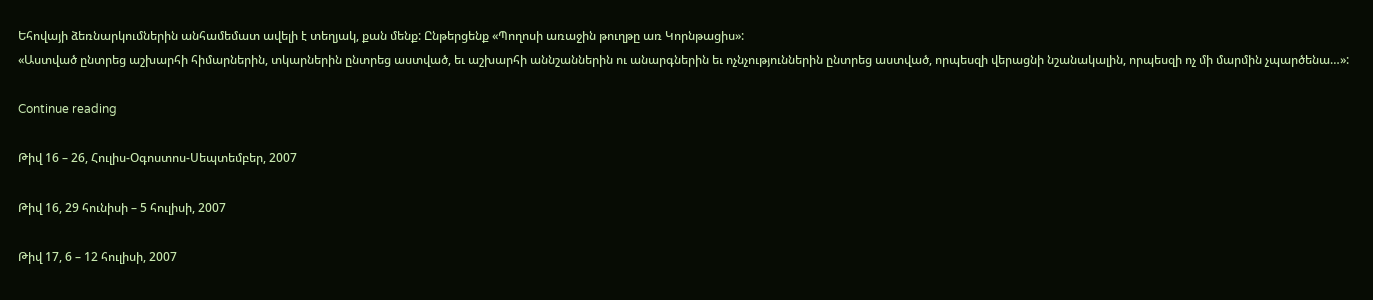Եհովայի ձեռնարկումներին անհամեմատ ավելի է տեղյակ, քան մենք: Ընթերցենք «Պողոսի առաջին թուղթը առ Կորնթացիս»:
«Աստված ընտրեց աշխարհի հիմարներին, տկարներին ընտրեց աստված, եւ աշխարհի աննշաններին ու անարգներին եւ ոչնչություններին ընտրեց աստված, որպեսզի վերացնի նշանակալին, որպեսզի ոչ մի մարմին չպարծենա…»:

Continue reading

Թիվ 16 – 26, Հուլիս-Օգոստոս-Սեպտեմբեր, 2007

Թիվ 16, 29 հունիսի – 5 հուլիսի, 2007

Թիվ 17, 6 – 12 հուլիսի, 2007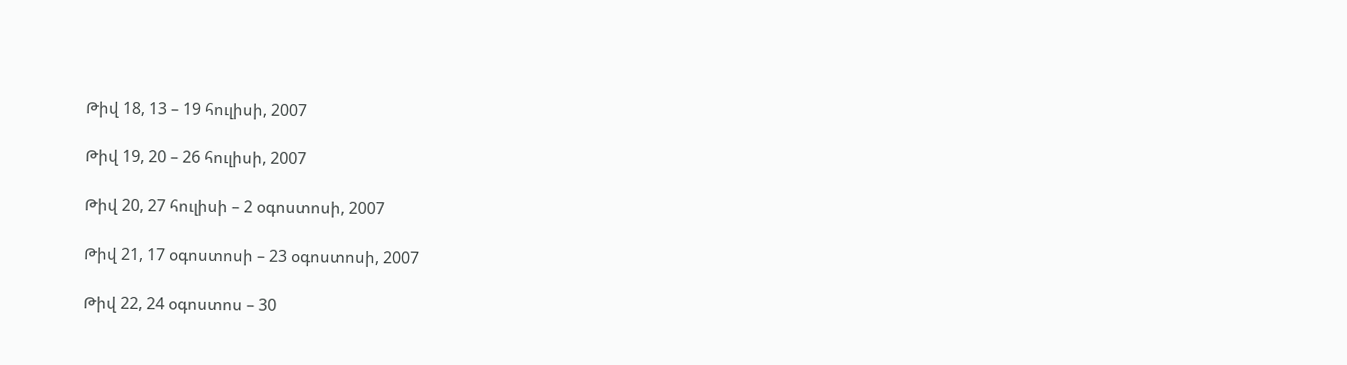Թիվ 18, 13 – 19 հուլիսի, 2007

Թիվ 19, 20 – 26 հուլիսի, 2007

Թիվ 20, 27 հուլիսի – 2 օգոստոսի, 2007

Թիվ 21, 17 օգոստոսի – 23 օգոստոսի, 2007

Թիվ 22, 24 օգոստոս – 30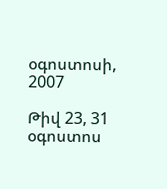օգոստոսի, 2007

Թիվ 23, 31 օգոստոս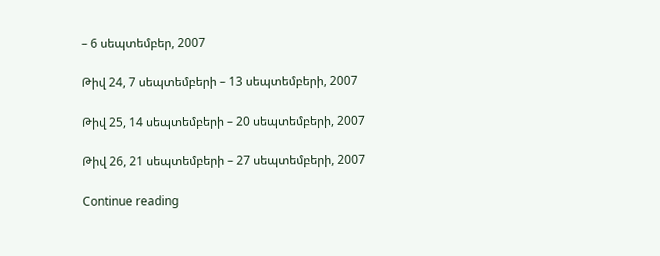– 6 սեպտեմբեր, 2007

Թիվ 24, 7 սեպտեմբերի – 13 սեպտեմբերի, 2007

Թիվ 25, 14 սեպտեմբերի – 20 սեպտեմբերի, 2007

Թիվ 26, 21 սեպտեմբերի – 27 սեպտեմբերի, 2007

Continue reading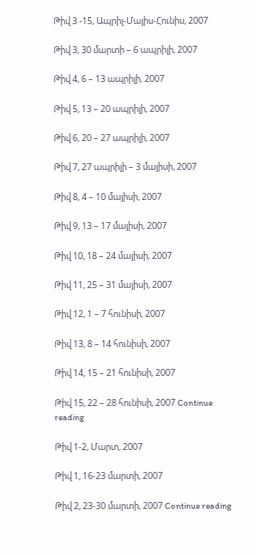Թիվ 3 -15, Ապրիլ-Մայիս-Հունիս, 2007

Թիվ 3, 30 մարտի – 6 ապրիլի, 2007

Թիվ 4, 6 – 13 ապրիլի, 2007

Թիվ 5, 13 – 20 ապրիլի, 2007

Թիվ 6, 20 – 27 ապրիլի, 2007

Թիվ 7, 27 ապրիլի – 3 մայիսի, 2007

Թիվ 8, 4 – 10 մայիսի, 2007

Թիվ 9, 13 – 17 մայիսի, 2007

Թիվ 10, 18 – 24 մայիսի, 2007

Թիվ 11, 25 – 31 մայիսի, 2007

Թիվ 12, 1 – 7 հունիսի, 2007

Թիվ 13, 8 – 14 հունիսի, 2007

Թիվ 14, 15 – 21 հունիսի, 2007

Թիվ 15, 22 – 28 հունիսի, 2007 Continue reading

Թիվ 1-2, Մարտ, 2007

Թիվ 1, 16-23 մարտի, 2007

Թիվ 2, 23-30 մարտի, 2007 Continue reading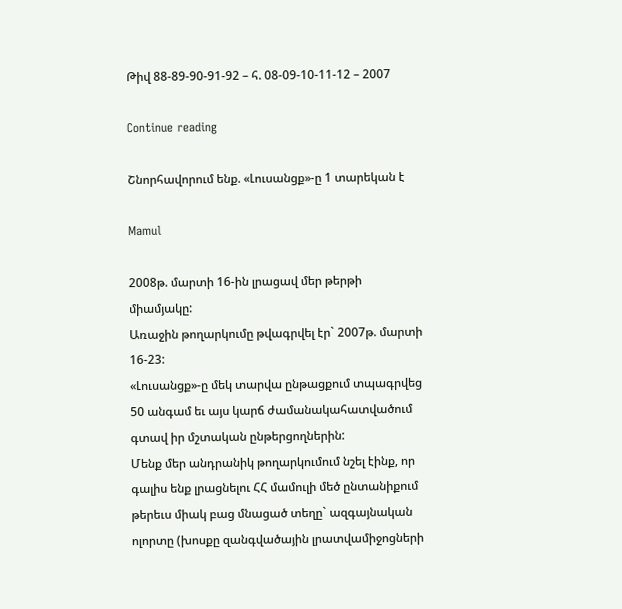Թիվ 88-89-90-91-92 – հ. 08-09-10-11-12 – 2007

Continue reading

Շնորհավորում ենք. «Լուսանցք»-ը 1 տարեկան է

Mamul

2008թ. մարտի 16-ին լրացավ մեր թերթի միամյակը:
Առաջին թողարկումը թվագրվել էր` 2007թ. մարտի 16-23:
«Լուսանցք»-ը մեկ տարվա ընթացքում տպագրվեց 50 անգամ եւ այս կարճ ժամանակահատվածում գտավ իր մշտական ընթերցողներին:
Մենք մեր անդրանիկ թողարկումում նշել էինք, որ գալիս ենք լրացնելու ՀՀ մամուլի մեծ ընտանիքում թերեւս միակ բաց մնացած տեղը` ազգայնական ոլորտը (խոսքը զանգվածային լրատվամիջոցների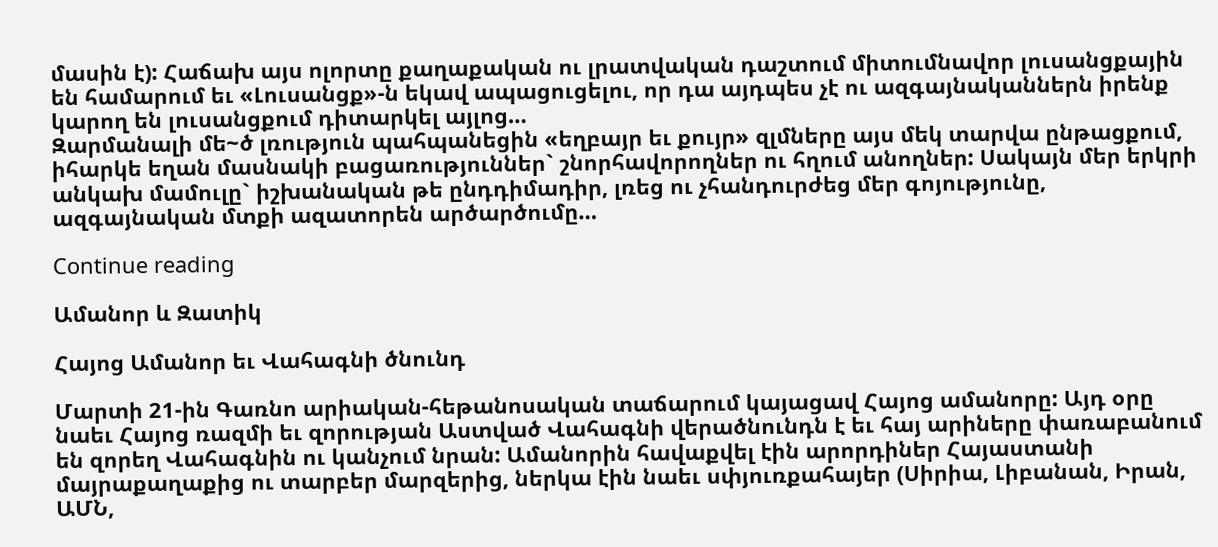մասին է): Հաճախ այս ոլորտը քաղաքական ու լրատվական դաշտում միտումնավոր լուսանցքային են համարում եւ «Լուսանցք»-ն եկավ ապացուցելու, որ դա այդպես չէ ու ազգայնականներն իրենք կարող են լուսանցքում դիտարկել այլոց…
Զարմանալի մե~ծ լռություն պահպանեցին «եղբայր եւ քույր» զլմները այս մեկ տարվա ընթացքում, իհարկե եղան մասնակի բացառություններ` շնորհավորողներ ու հղում անողներ: Սակայն մեր երկրի անկախ մամուլը` իշխանական թե ընդդիմադիր, լռեց ու չհանդուրժեց մեր գոյությունը, ազգայնական մտքի ազատորեն արծարծումը…

Continue reading

Ամանոր և Զատիկ

Հայոց Ամանոր եւ Վահագնի ծնունդ

Մարտի 21-ին Գառնո արիական-հեթանոսական տաճարում կայացավ Հայոց ամանորը: Այդ օրը նաեւ Հայոց ռազմի եւ զորության Աստված Վահագնի վերածնունդն է եւ հայ արիները փառաբանում են զորեղ Վահագնին ու կանչում նրան: Ամանորին հավաքվել էին արորդիներ Հայաստանի մայրաքաղաքից ու տարբեր մարզերից, ներկա էին նաեւ սփյուռքահայեր (Սիրիա, Լիբանան, Իրան, ԱՄՆ,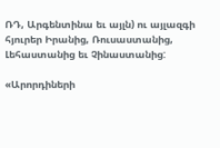ՌԴ, Արգենտինա եւ այլն) ու այլազգի հյուրեր Իրանից, Ռուսաստանից, Լեհաստանից եւ Չինաստանից:

«Արորդիների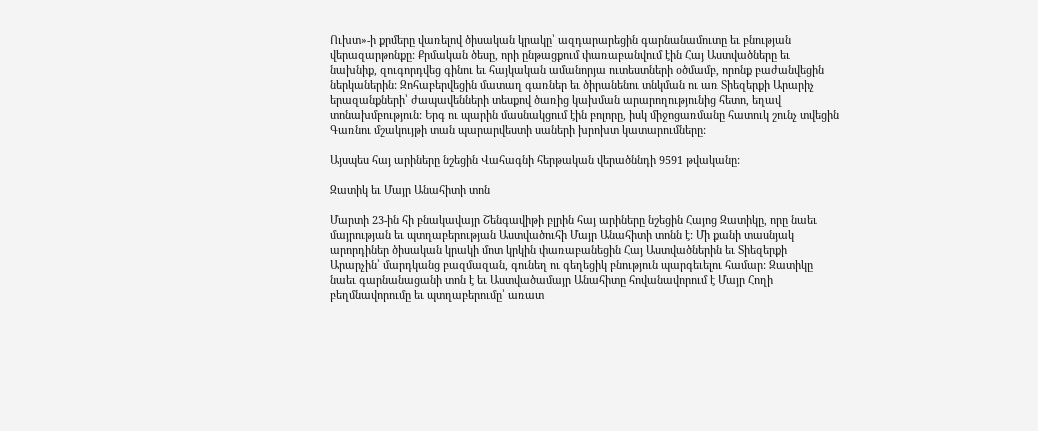Ուխտ»-ի քրմերը վառելով ծիսական կրակը՝ ազդարարեցին գարնանամուտը եւ բնության վերազարթոնքը: Քրմական ծեսը, որի ընթացքում փառաբանվում էին Հայ Աստվածները եւ նախնիք, զուգորդվեց գինու եւ հայկական ամանորյա ուտեստների օծմամբ, որոնք բաժանվեցին ներկաներին: Զոհաբերվեցին մատաղ գառներ եւ ծիրանենու տնկման ու առ Տիեզերքի Արարիչ երազանքների՝ ժապավենների տեսքով ծառից կախման արարողությունից հետո, եղավ տոնախմբություն: Երգ ու պարին մասնակցում էին բոլորը, իսկ միջոցառմանը հատուկ շունչ տվեցին Գառնու մշակույթի տան պարարվեստի սաների խրոխտ կատարումները:

Այսպես հայ արիները նշեցին Վահագնի հերթական վերածննդի 9591 թվականը:

Զատիկ եւ Մայր Անահիտի տոն

Մարտի 23-ին հի բնակավայր Շենգավիթի բլրին հայ արիները նշեցին Հայոց Զատիկը, որը նաեւ մայրության եւ պտղաբերության Աստվածուհի Մայր Անահիտի տոնն է: Մի քանի տասնյակ արորդիներ ծիսական կրակի մոտ կրկին փառաբանեցին Հայ Աստվածներին եւ Տիեզերքի Արարչին՝ մարդկանց բազմազան, գունեղ ու գեղեցիկ բնություն պարգեւելու համար: Զատիկը նաեւ գարնանացանի տոն է եւ Աստվածամայր Անահիտը հովանավորում է Մայր Հողի բեղմնավորումը եւ պտղաբերումը՝ առատ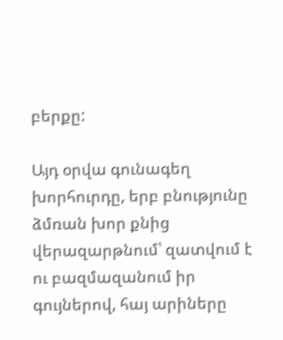բերքը:

Այդ օրվա գունագեղ խորհուրդը, երբ բնությունը ձմռան խոր քնից վերազարթնում՝ զատվում է ու բազմազանում իր գույներով, հայ արիները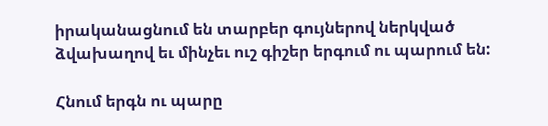իրականացնում են տարբեր գույներով ներկված ձվախաղով եւ մինչեւ ուշ գիշեր երգում ու պարում են:

Հնում երգն ու պարը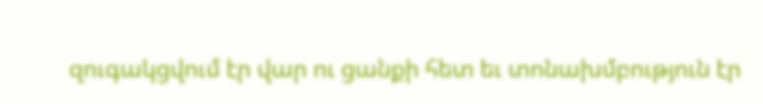զուգակցվում էր վար ու ցանքի հետ եւ տոնախմբություն էր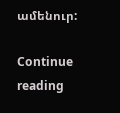ամենուր:

Continue reading